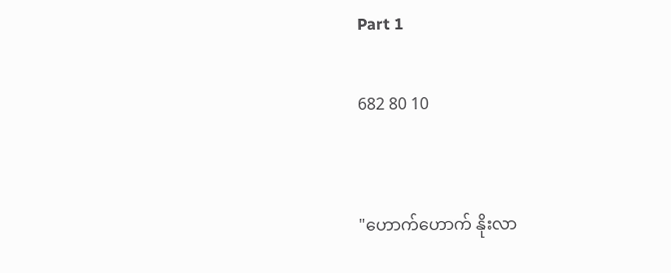Part 1

682 80 10


"ဟောက်ဟောက် နိုးလာ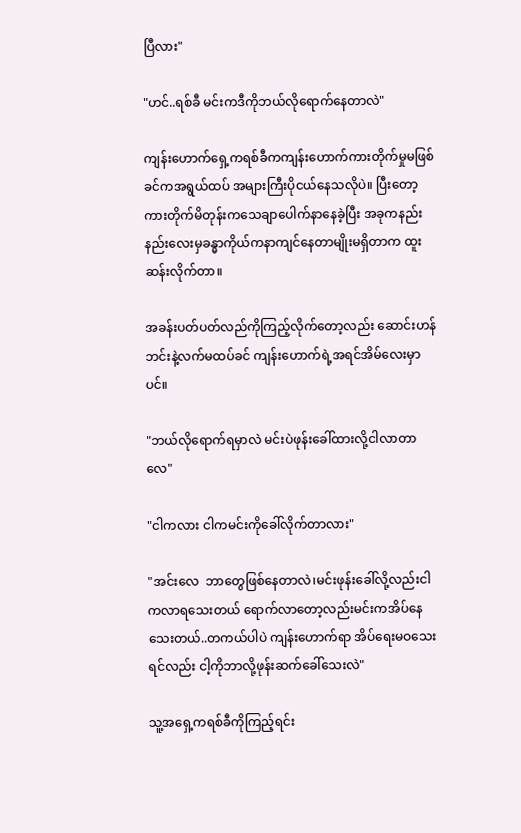ပြီလား"

"ဟင်..ရစ်ခီ မင်းကဒီကိုဘယ်လိုရောက်နေတာလဲ"

ကျန်းဟောက်ရှေ့ကရစ်ခီကကျန်းဟောက်ကားတိုက်မှုမဖြစ်ခင်ကအရွယ်ထပ် အများကြီးပိုငယ်နေသလိုပဲ။ ပြီးတော့ကားတိုက်မိတုန်းကသေချာပေါက်နာနေခဲ့ပြီး အခုကနည်းနည်းလေးမှခန္ဓာကိုယ်ကနာကျင်နေတာမျိုးမရှိတာက ထူးဆန်းလိုက်တာ။

အခန်းပတ်ပတ်လည်ကိုကြည့်လိုက်တော့လည်း ဆောင်းဟန်ဘင်းနဲ့လက်မထပ်ခင် ကျန်းဟောက်ရဲ့အရင်အိမ်လေးမှာပင်။

"ဘယ်လိုရောက်ရမှာလဲ မင်းပဲဖုန်းခေါ်ထားလို့ငါလာတာလေ"

"ငါကလား ငါကမင်းကိုခေါ်လိုက်တာလား"

"အင်းလေ  ဘာတွေဖြစ်နေတာလဲ၊မင်းဖုန်းခေါ်လို့လည်းငါကလာရသေးတယ် ရောက်လာတော့လည်းမင်းကအိပ်နေသေးတယ်..တကယ်ပါပဲ ကျန်းဟောက်ရာ အိပ်ရေးမဝသေးရင်လည်း ငါ့ကိုဘာလို့ဖုန်းဆက်ခေါ်သေးလဲ"

သူ့အရှေ့ကရစ်ခီကိုကြည့်ရင်း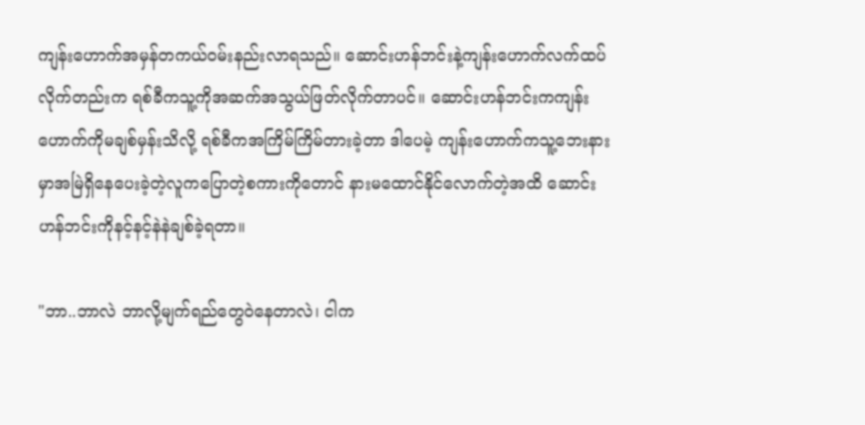ကျန်းဟောက်အမှန်တကယ်ဝမ်းနည်းလာရသည်။ ဆောင်းဟန်ဘင်းနဲ့ကျန်းဟောက်လက်ထပ်လိုက်တည်းက ရစ်ခီကသူ့ကိုအဆက်အသွယ်ဖြတ်လိုက်တာပင်။ ဆောင်းဟန်ဘင်းကကျန်းဟောက်ကိုမချစ်မှန်းသိလို့ ရစ်ခီကအကြိမ်ကြိမ်တားခဲ့တာ ဒါပေမဲ့ ကျန်းဟောက်ကသူ့ဘေးနားမှာအမြဲရှိနေပေးခဲ့တဲ့လူကပြောတဲ့စကားကိုတောင် နားမထောင်နိုင်လောက်တဲ့အထိ ဆောင်းဟန်ဘင်းကိုနင့်နင့်နဲနဲချစ်ခဲ့ရတာ။

"ဘာ..ဘာလဲ ဘာလို့မျက်ရည်တွေဝဲနေတာလဲ၊ ငါက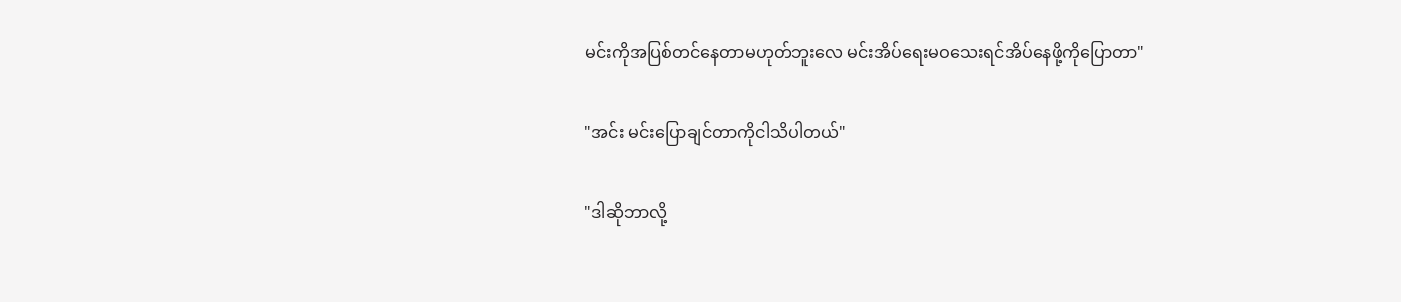မင်းကိုအပြစ်တင်နေတာမဟုတ်ဘူးလေ မင်းအိပ်ရေးမဝသေးရင်အိပ်နေဖို့ကိုပြောတာ"

"အင်း မင်းပြောချင်တာကိုငါသိပါတယ်"

"ဒါဆိုဘာလို့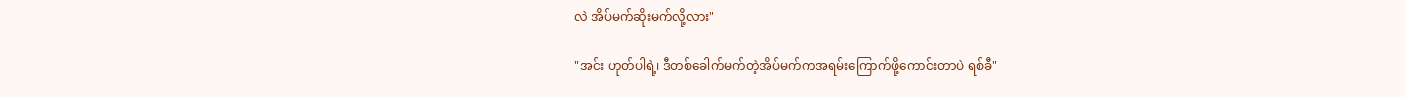လဲ အိပ်မက်ဆိုးမက်လို့လား"

"အင်း ဟုတ်ပါရဲ့၊ ဒီတစ်ခေါက်မက်တဲ့အိပ်မက်ကအရမ်းကြောက်ဖို့ကောင်းတာပဲ ရစ်ခီ"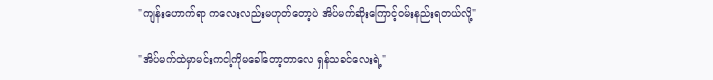"ကျန်းဟောက်ရာ ကလေးလည်းမဟုတ်တော့ပဲ အိပ်မက်ဆိုးကြောင့်ဝမ်းနည်းရတယ်လို့"

"အိပ်မက်ထဲမှာမင်းကငါ့ကိုမခေါ်တော့တာလေ ရှန်သခင်လေးရဲ့"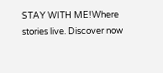STAY WITH ME!Where stories live. Discover now